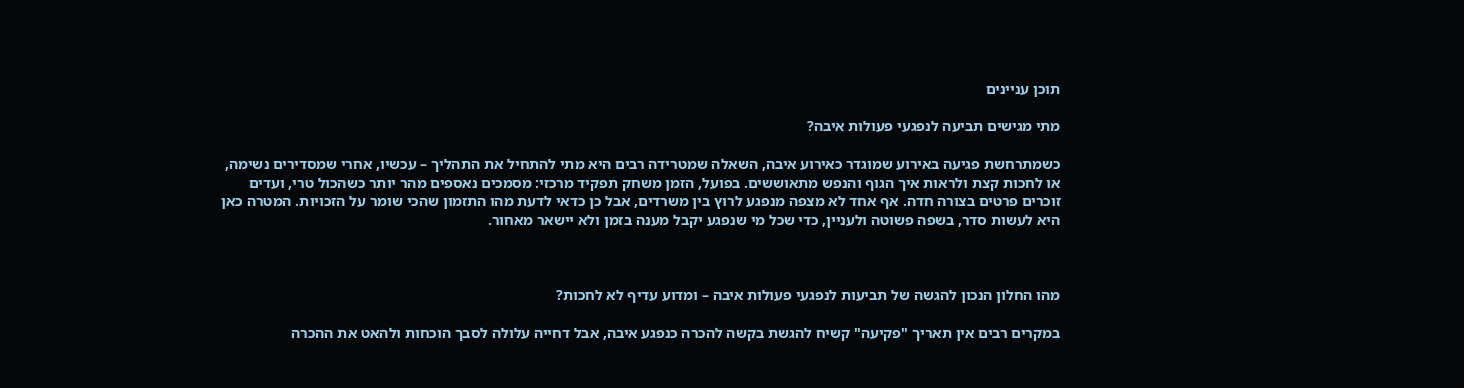תוכן עניינים

מתי מגישים תביעה לנפגעי פעולות איבה?

כשמתרחשת פגיעה באירוע שמוגדר כאירוע איבה, השאלה שמטרידה רבים היא מתי להתחיל את התהליך – עכשיו, אחרי שמסדירים נשימה, או לחכות קצת ולראות איך הגוף והנפש מתאוששים. בפועל, הזמן משחק תפקיד מרכזי: מסמכים נאספים מהר יותר כשהכול טרי, ועדים זוכרים פרטים בצורה חדה. אף אחד לא מצפה מנפגע לרוץ בין משרדים, אבל כן כדאי לדעת מהו התזמון שהכי שומר על הזכויות. המטרה כאן היא לעשות סדר, בשפה פשוטה ולעניין, כדי שכל מי שנפגע יקבל מענה בזמן ולא יישאר מאחור.



מהו החלון הנכון להגשה של תביעות לנפגעי פעולות איבה – ומדוע עדיף לא לחכות?

במקרים רבים אין תאריך "פקיעה" קשיח להגשת בקשה להכרה כנפגע איבה, אבל דחייה עלולה לסבך הוכחות ולהאט את ההכרה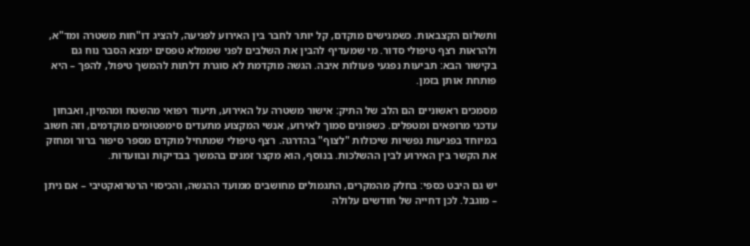ותשלום הקצבאות. כשמגישים מוקדם, קל יותר לחבר בין האירוע לפגיעה, להציג דו"חות משטרה ומד"א, ולהראות רצף טיפולי סדור. מי שמעדיף להבין את השלבים לפני שממלא טפסים ימצא הסבר נוח גם בקישור הבא: תביעות נפגעי פעולות איבה. הגשה מוקדמת לא סוגרת דלתות להמשך טיפול, להפך – היא פותחת אותן בזמן.

מסמכים ראשוניים הם הלב של התיק: אישור משטרה על האירוע, תיעוד רפואי מהשטח ומהמיון, ואבחון עדכני מרופאים ומטפלים. כשפונים סמוך לאירוע, אנשי המקצוע מתעדים סימפטומים מוקדמים, וזה חשוב במיוחד בפגיעות נפשיות שיכולות "לצוף" בהדרגה. רצף טיפולי שמתחיל מוקדם מספר סיפור ברור ומחזק את הקשר בין האירוע לבין ההשלכות. בנוסף, הוא מקצר זמנים בהמשך בבדיקות ובוועדות.

יש גם היבט כספי: בחלק מהמקרים, התגמולים מחושבים ממועד ההגשה, והכיסוי הרטרואקטיבי – אם ניתן – מוגבל. לכן דחייה של חודשים עלולה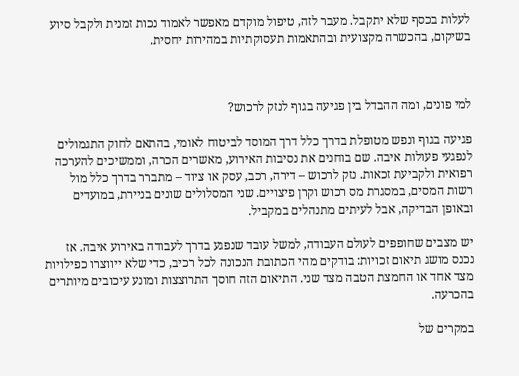לעלות בכסף שלא יתקבל. מעבר לזה, טיפול מוקדם מאפשר לאמוד נכות זמנית ולקבל סיוע בשיקום, בהכשרה מקצועית ובהתאמות תעסוקתיות במהירות יחסית.



למי פונים, ומה ההבדל בין פגיעה בגוף לנזק לרכוש?

פגיעה בגוף ונפש מטופלת בדרך כלל דרך המוסד לביטוח לאומי, בהתאם לחוק התגמולים לנפגעי פעולות איבה. שם בוחנים את נסיבות האירוע, מאשרים הכרה, וממשיכים להערכה רפואית ולקביעת זכאות. נזק לרכוש – דירה, רכב, עסק או ציוד – מתברר בדרך כלל מול רשות המסים, במסגרת מס רכוש וקרן פיצויים. שני המסלולים שונים בניירת, במועדים ובאופן הבדיקה, אבל לעיתים מתנהלים במקביל.

יש מצבים שחופפים לעולם העבודה, למשל עובד שנפגע בדרך לעבודה באירוע איבה. אז נכנס מושג תיאום זכויות: בודקים מהי הכתובת הנכונה לכל רכיב, כדי שלא ייווצרו כפילויות מצד אחד או החמצת הטבה מצד שני. התיאום הזה חוסך התרוצצות ומונע עיכובים מיותרים בהכרעה.

במקרים של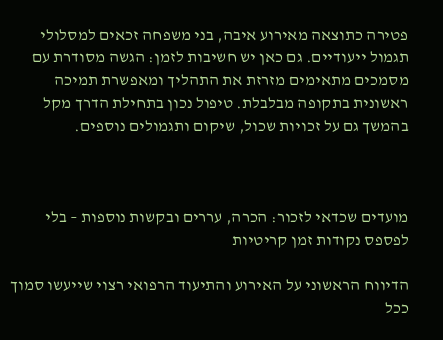פטירה כתוצאה מאירוע איבה, בני משפחה זכאים למסלולי תגמול ייעודיים. גם כאן יש חשיבות לזמן: הגשה מסודרת עם מסמכים מתאימים מזרזת את התהליך ומאפשרת תמיכה ראשונית בתקופה מבלבלת. טיפול נכון בתחילת הדרך מקל בהמשך גם על זכויות שכול, שיקום ותגמולים נוספים.



מועדים שכדאי לזכור: הכרה, עררים ובקשות נוספות – בלי לפספס נקודות זמן קריטיות

הדיווח הראשוני על האירוע והתיעוד הרפואי רצוי שייעשו סמוך ככל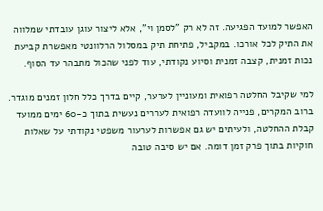האפשר למועד הפגיעה. זה לא רק "לסמן וי", אלא ליצור עוגן עובדתי שמלווה את התיק לכל אורכו. במקביל, פתיחת תיק במסלול הרלוונטי מאפשרת קביעת נכות זמנית, קצבה זמנית וסיוע נקודתי, עוד לפני שהכול מתבהר עד הסוף.

למי שקיבל החלטה רפואית ומעוניין לערער, קיים בדרך כלל חלון זמנים מוגדר. ברוב המקרים, פנייה לוועדה רפואית לעררים נעשית בתוך כ-60 ימים ממועד קבלת ההחלטה, ולעיתים יש גם אפשרות לערעור משפטי נקודתי על שאלות חוקיות בתוך פרק זמן דומה. אם יש סיבה טובה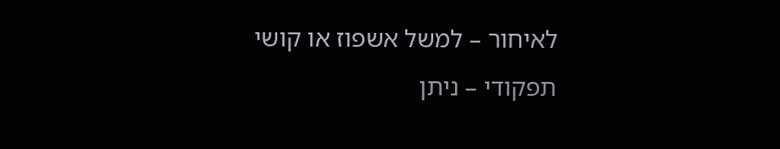לאיחור – למשל אשפוז או קושי תפקודי – ניתן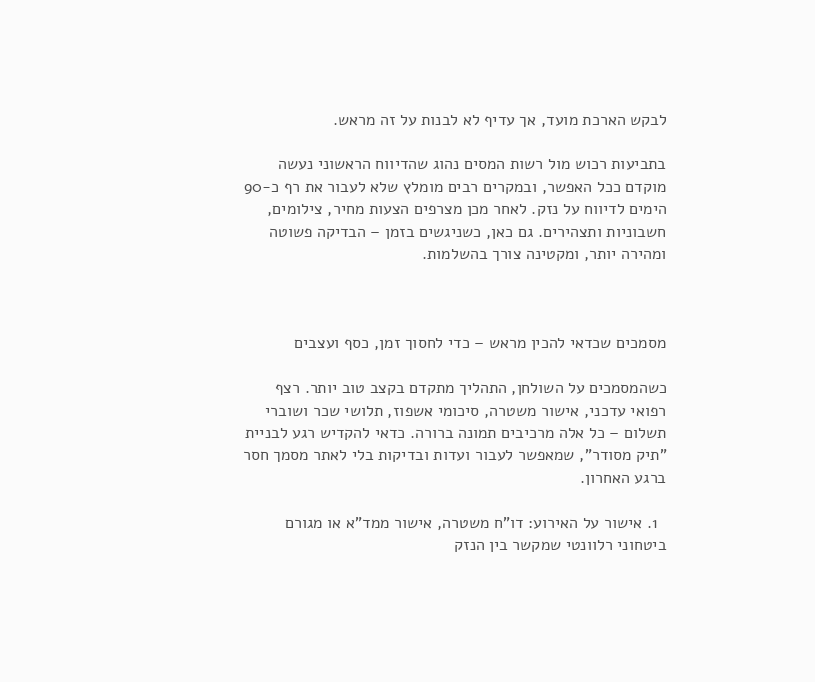לבקש הארכת מועד, אך עדיף לא לבנות על זה מראש.

בתביעות רכוש מול רשות המסים נהוג שהדיווח הראשוני נעשה מוקדם ככל האפשר, ובמקרים רבים מומלץ שלא לעבור את רף כ-90 הימים לדיווח על נזק. לאחר מכן מצרפים הצעות מחיר, צילומים, חשבוניות ותצהירים. גם כאן, כשניגשים בזמן – הבדיקה פשוטה ומהירה יותר, ומקטינה צורך בהשלמות.



מסמכים שכדאי להכין מראש – כדי לחסוך זמן, כסף ועצבים

כשהמסמכים על השולחן, התהליך מתקדם בקצב טוב יותר. רצף רפואי עדכני, אישור משטרה, סיכומי אשפוז, תלושי שכר ושוברי תשלום – כל אלה מרכיבים תמונה ברורה. כדאי להקדיש רגע לבניית "תיק מסודר", שמאפשר לעבור ועדות ובדיקות בלי לאתר מסמך חסר ברגע האחרון.

  1. אישור על האירוע: דו"ח משטרה, אישור ממד"א או מגורם ביטחוני רלוונטי שמקשר בין הנזק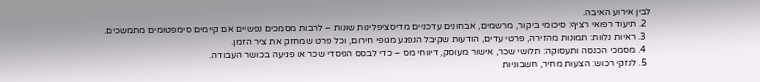לבין אירוע האיבה.
  2. תיעוד רפואי רציף: סיכומי ביקור, מרשמים, אבחונים עדכניים מדיסציפלינות שונות – לרבות מסמכים נפשיים אם קיימים סימפטומים מתמשכים.
  3. ראיות נלוות: תמונות מהזירה, פרטי עדים, הודעות שקיבל הנפגע מגופי חירום, וכל פרט שמחזק את ציר הזמן.
  4. מסמכי הכנסה ותעסוקה: תלושי שכר, אישור מעוסק, דיווחי מס – כדי לבסס הפסדי שכר או פגיעה בכושר העבודה.
  5. לנזקי רכוש: הצעות מחיר, חשבוניות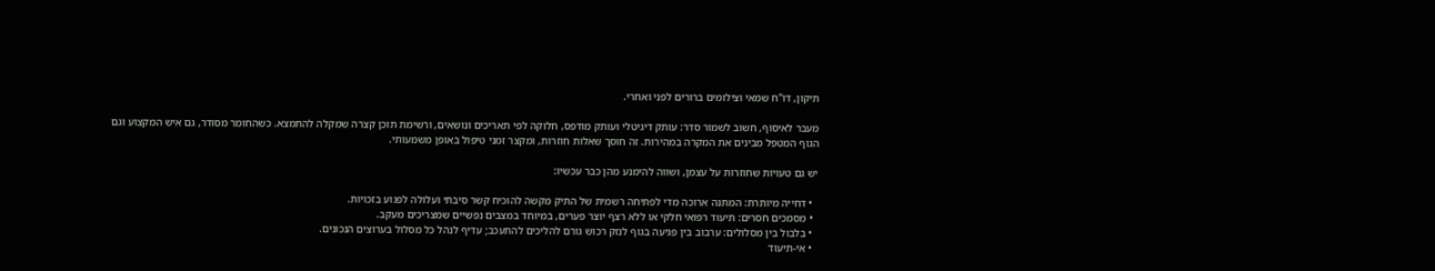תיקון, דו"ח שמאי וצילומים ברורים לפני ואחרי.

מעבר לאיסוף, חשוב לשמור סדר: עותק דיגיטלי ועותק מודפס, חלוקה לפי תאריכים ונושאים, ורשימת תוכן קצרה שמקלה להתמצא. כשהחומר מסודר, גם איש המקצוע וגם הגוף המטפל מבינים את המקרה במהירות. זה חוסך שאלות חוזרות, ומקצר זמני טיפול באופן משמעותי.

יש גם טעויות שחוזרות על עצמן, ושווה להימנע מהן כבר עכשיו:

  • דחייה מיותרת: המתנה ארוכה מדי לפתיחה רשמית של התיק מקשה להוכיח קשר סיבתי ועלולה לפגוע בזכויות.
  • מסמכים חסרים: תיעוד רפואי חלקי או ללא רצף יוצר פערים, במיוחד במצבים נפשיים שמצריכים מעקב.
  • בלבול בין מסלולים: ערבוב בין פגיעה בגוף לנזק רכוש גורם להליכים להתעכב; עדיף לנהל כל מסלול בערוצים הנכונים.
  • אי-תיעוד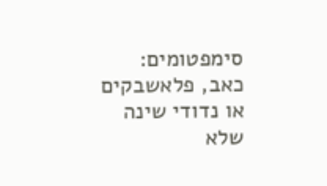סימפטומים: כאב, פלאשבקים או נדודי שינה שלא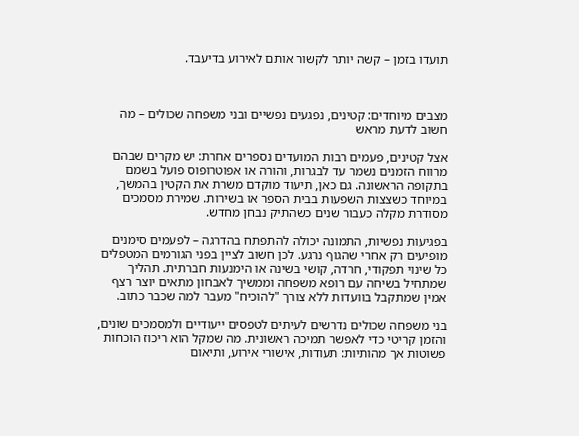תועדו בזמן – קשה יותר לקשור אותם לאירוע בדיעבד.



מצבים מיוחדים: קטינים, נפגעים נפשיים ובני משפחה שכולים – מה חשוב לדעת מראש

אצל קטינים, פעמים רבות המועדים נספרים אחרת: יש מקרים שבהם מרווח הזמנים נשמר עד לבגרות, והורה או אפוטרופוס פועל בשמם בתקופה הראשונה. גם כאן, תיעוד מוקדם משרת את הקטין בהמשך, במיוחד כשצצות השפעות בבית הספר או בשירות. שמירת מסמכים מסודרת מקלה כעבור שנים כשהתיק נבחן מחדש.

בפגיעות נפשיות, התמונה יכולה להתפתח בהדרגה – לפעמים סימנים מופיעים רק אחרי שהגוף נרגע. לכן חשוב לציין בפני הגורמים המטפלים כל שינוי תפקודי, חרדה, קושי בשינה או הימנעות חברתית. תהליך שמתחיל בשיחה עם רופא משפחה וממשיך לאבחון מתאים יוצר רצף אמין שמתקבל בוועדות ללא צורך "להוכיח" מעבר למה שכבר כתוב.

בני משפחה שכולים נדרשים לעיתים לטפסים ייעודיים ולמסמכים שונים, והזמן קריטי כדי לאפשר תמיכה ראשונית. מה שמקל הוא ריכוז הוכחות פשוטות אך מהותיות: תעודות, אישורי אירוע, ותיאום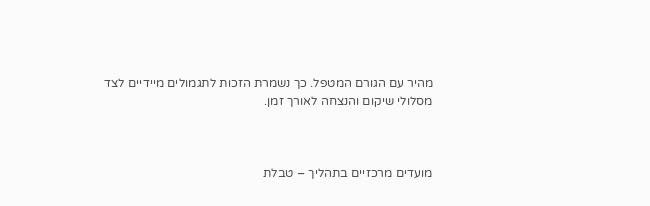מהיר עם הגורם המטפל. כך נשמרת הזכות לתגמולים מיידיים לצד מסלולי שיקום והנצחה לאורך זמן.



מועדים מרכזיים בתהליך – טבלת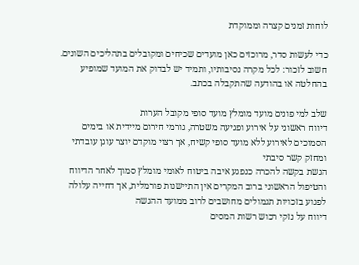לוחות זמנים קצרה וממוקדת

כדי לעשות סדר, מרוכזים כאן מועדים שכיחים ומקובלים בתהליכים השונים. חשוב לזכור: לכל מקרה נסיבותיו, ותמיד יש לבדוק את המועד שמופיע בהחלטה או בהודעה שהתקבלה בכתב.

שלב למי פונים מועד מומלץ מועד סופי מקובל הערות
דיווח ראשוני על אירוע ופגיעה משטרה, גורמי חירום מיידית או בימים הסמוכים לאירוע ללא מועד סופי קשיח, אך רצוי מוקדם יוצר עוגן עובדתי ומחזק קשר סיבתי
הגשת בקשה להכרה כנפגע איבה ביטוח לאומי מומלץ סמוך לאחר הדיווח והטיפול הראשוני ברוב המקרים אין התיישנות פורמלית, אך דחייה עלולה לפגוע בזכויות תגמולים מחושבים לרוב ממועד ההגשה
דיווח על נזקי רכוש רשות המסים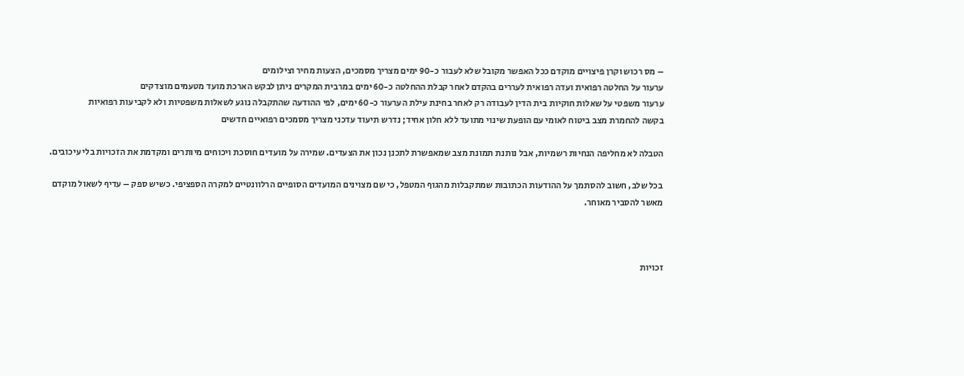– מס רכוש וקרן פיצויים מוקדם ככל האפשר מקובל שלא לעבור כ-90 ימים מצריך מסמכים, הצעות מחיר וצילומים
ערעור על החלטה רפואית ועדה רפואית לעררים בהקדם לאחר קבלת ההחלטה כ-60 ימים במרבית המקרים ניתן לבקש הארכת מועד מטעמים מוצדקים
ערעור משפטי על שאלות חוקיות בית הדין לעבודה רק לאחר בחינת עילת הערעור כ-60 ימים, לפי ההודעה שהתקבלה נוגע לשאלות משפטיות ולא לקביעות רפואיות
בקשה להחמרת מצב ביטוח לאומי עם הופעת שינוי מתועד ללא חלון אחיד; נדרש תיעוד עדכני מצריך מסמכים רפואיים חדשים

הטבלה לא מחליפה הנחיות רשמיות, אבל נותנת תמונת מצב שמאפשרת לתכנן נכון את הצעדים. שמירה על מועדים חוסכת ויכוחים מיותרים ומקדמת את הזכויות בלי עיכובים.

בכל שלב, חשוב להסתמך על ההודעות הכתובות שמתקבלות מהגוף המטפל, כי שם מצוינים המועדים הסופיים הרלוונטיים למקרה הספציפי. כשיש ספק – עדיף לשאול מוקדם מאשר להסביר מאוחר.



זכויות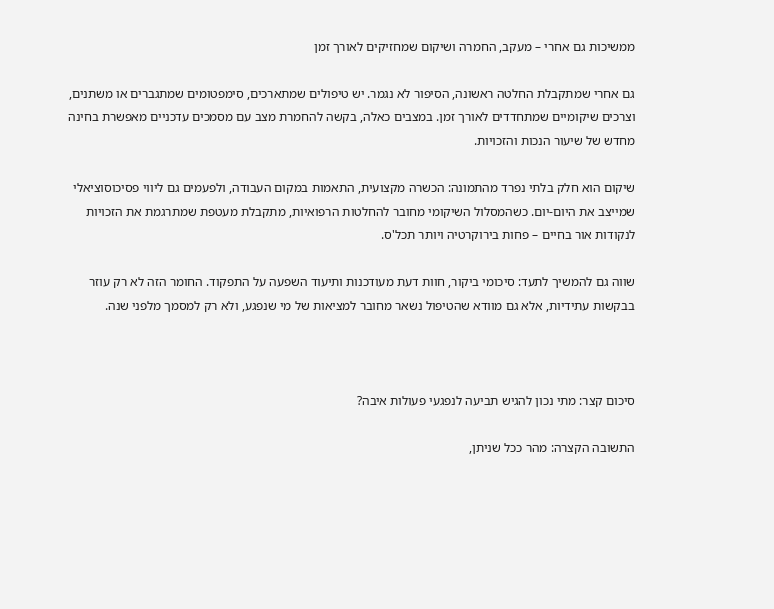ממשיכות גם אחרי – מעקב, החמרה ושיקום שמחזיקים לאורך זמן

גם אחרי שמתקבלת החלטה ראשונה, הסיפור לא נגמר. יש טיפולים שמתארכים, סימפטומים שמתגברים או משתנים, וצרכים שיקומיים שמתחדדים לאורך זמן. במצבים כאלה, בקשה להחמרת מצב עם מסמכים עדכניים מאפשרת בחינה מחדש של שיעור הנכות והזכויות.

שיקום הוא חלק בלתי נפרד מהתמונה: הכשרה מקצועית, התאמות במקום העבודה, ולפעמים גם ליווי פסיכוסוציאלי שמייצב את היום-יום. כשהמסלול השיקומי מחובר להחלטות הרפואיות, מתקבלת מעטפת שמתרגמת את הזכויות לנקודות אור בחיים – פחות בירוקרטיה ויותר תכל'ס.

שווה גם להמשיך לתעד: סיכומי ביקור, חוות דעת מעודכנות ותיעוד השפעה על התפקוד. החומר הזה לא רק עוזר בבקשות עתידיות, אלא גם מוודא שהטיפול נשאר מחובר למציאות של מי שנפגע, ולא רק למסמך מלפני שנה.



סיכום קצר: מתי נכון להגיש תביעה לנפגעי פעולות איבה?

התשובה הקצרה: מהר ככל שניתן,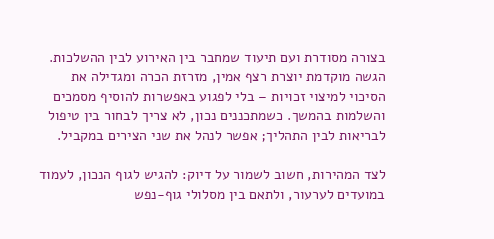בצורה מסודרת ועם תיעוד שמחבר בין האירוע לבין ההשלכות. הגשה מוקדמת יוצרת רצף אמין, מזרזת הכרה ומגדילה את הסיכוי למיצוי זכויות – בלי לפגוע באפשרות להוסיף מסמכים והשלמות בהמשך. כשמתכננים נכון, לא צריך לבחור בין טיפול לבריאות לבין התהליך; אפשר לנהל את שני הצירים במקביל.

לצד המהירות, חשוב לשמור על דיוק: להגיש לגוף הנכון, לעמוד במועדים לערעור, ולתאם בין מסלולי גוף-נפש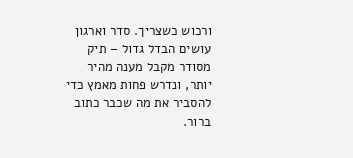ורכוש כשצריך. סדר וארגון עושים הבדל גדול – תיק מסודר מקבל מענה מהיר יותר, ונדרש פחות מאמץ כדי להסביר את מה שכבר כתוב ברור.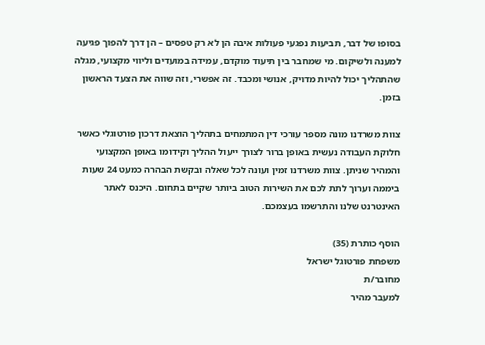בסופו של דבר, תביעות נפגעי פעולות איבה הן לא רק טפסים – הן דרך להפוך פגיעה למענה ולשיקום. מי שמחבר בין תיעוד מוקדם, עמידה במועדים וליווי מקצועי, מגלה שהתהליך יכול להיות מדויק, אנושי ומכבד. זה אפשרי, וזה שווה את הצעד הראשון בזמן.

צוות משרדנו מונה מספר עורכי דין המתמחים בתהליך הוצאת דרכון פורטוגלי כאשר חלוקת העבודה נעשית באופן ברור לצורך ייעול ההליך וקידומו באופן המקצועי והמהיר שניתן. צוות משרדנו זמין ועונה לכל שאלה ובקשת הבהרה כמעט 24 שעות ביממה וערוך לתת לכם את השירות הטוב ביותר שקיים בתחום. היכנס לאתר האינטרנט שלנו והתרשמו בעצמכם.

הוסף כותרת (35)
משפחת פורטוגל ישראל
מחובר/ת
למעבר מהיר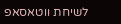לשיחת ווטאסאפ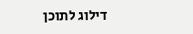דילוג לתוכן